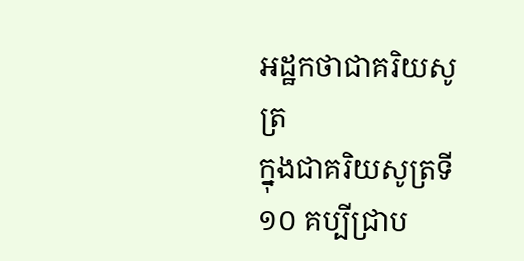អដ្ឋកថាជាគរិយសូត្រ
ក្នុងជាគរិយសូត្រទី ១០ គប្បីជ្រាប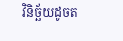វិនិច្ឆ័យដូចត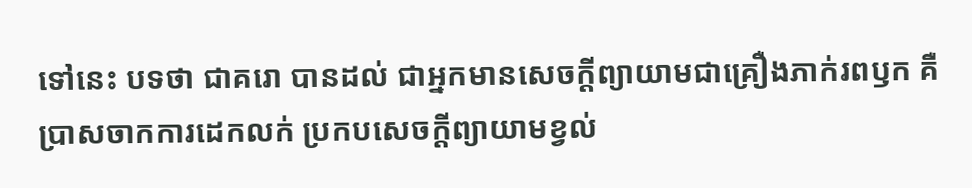ទៅនេះ បទថា ជាគរោ បានដល់ ជាអ្នកមានសេចក្តីព្យាយាមជាគ្រឿងភាក់រពឫក គឺ ប្រាសចាកការដេកលក់ ប្រកបសេចក្តីព្យាយាមខ្វល់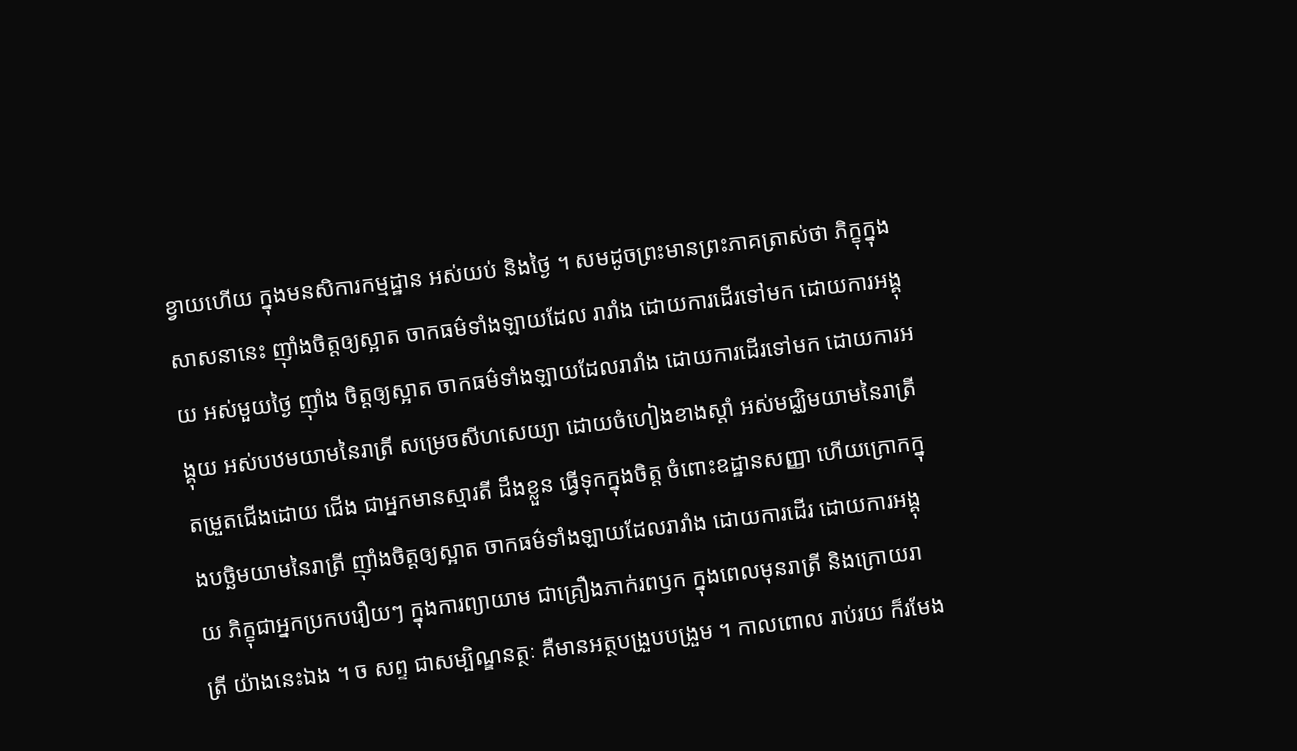ខ្វាយហើយ ក្នុងមនសិការកម្មដ្ឋាន អស់យប់ និងថ្ងៃ ។ សមដូចព្រះមានព្រះភាគត្រាស់ថា ភិក្ខុក្នុងសាសនានេះ ញ៉ាំងចិត្តឲ្យស្អាត ចាកធម៌ទាំងឡាយដែល រារាំង ដោយការដើរទៅមក ដោយការអង្គុយ អស់មួយថ្ងៃ ញ៉ាំង ចិត្តឲ្យស្អាត ចាកធម៌ទាំងឡាយដែលរារាំង ដោយការដើរទៅមក ដោយការអង្គុយ អស់បឋមយាមនៃរាត្រី សម្រេចសីហសេយ្យា ដោយចំហៀងខាងស្តាំ អស់មជ្ឈិមយាមនៃរាត្រី តម្រួតជើងដោយ ជើង ជាអ្នកមានស្មារតី ដឹងខ្លួន ធ្វើទុកក្នុងចិត្ត ចំពោះឧដ្ឋានសញ្ញា ហើយក្រោកក្នុងបច្ឆិមយាមនៃរាត្រី ញ៉ាំងចិត្តឲ្យស្អាត ចាកធម៌ទាំងឡាយដែលរារាំង ដោយការដើរ ដោយការអង្គុយ ភិក្ខុជាអ្នកប្រកបរឿយៗ ក្នុងការព្យាយាម ជាគ្រឿងភាក់រពឫក ក្នុងពេលមុនរាត្រី និងក្រោយរាត្រី យ៉ាងនេះឯង ។ ច សព្ទ ជាសម្បិណ្ឌនត្ថៈ គឺមានអត្ថបង្រួបបង្រួម ។ កាលពោល រាប់រយ ក៏រមែង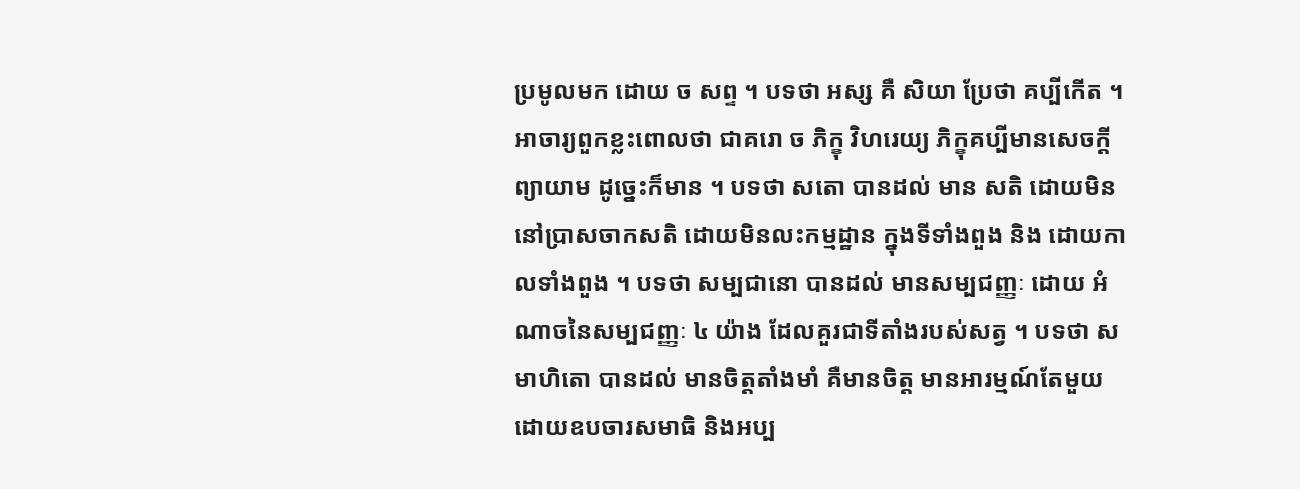ប្រមូលមក ដោយ ច សព្ទ ។ បទថា អស្ស គឺ សិយា ប្រែថា គប្បីកើត ។ អាចារ្យពួកខ្លះពោលថា ជាគរោ ច ភិក្ខុ វិហរេយ្យ ភិក្ខុគប្បីមានសេចក្តីព្យាយាម ដូច្នេះក៏មាន ។ បទថា សតោ បានដល់ មាន សតិ ដោយមិននៅប្រាសចាកសតិ ដោយមិនលះកម្មដ្ឋាន ក្នុងទីទាំងពួង និង ដោយកាលទាំងពួង ។ បទថា សម្បជានោ បានដល់ មានសម្បជញ្ញៈ ដោយ អំណាចនៃសម្បជញ្ញៈ ៤ យ៉ាង ដែលគួរជាទីតាំងរបស់សត្វ ។ បទថា សមាហិតោ បានដល់ មានចិត្តតាំងមាំ គឺមានចិត្ត មានអារម្មណ៍តែមួយ ដោយឧបចារសមាធិ និងអប្ប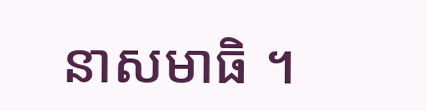នាសមាធិ ។